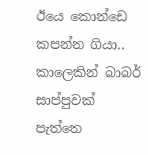ඊයෙ කොන්ඩෙ කපන්න ගියා..
කාලෙකින් බාබර් සාප්පුවක් පැත්තෙ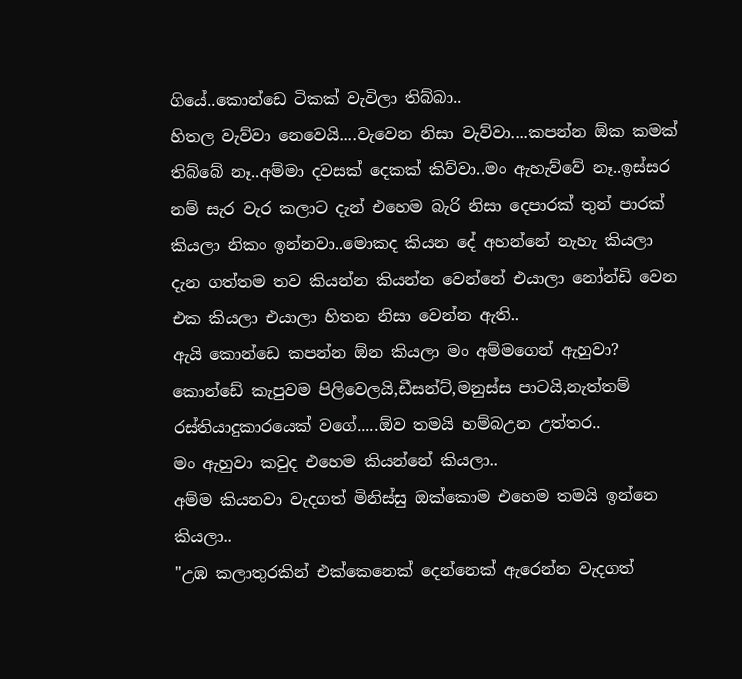ගියේ..කොන්ඩෙ ටිකක් වැවිලා තිබ්බා..
හිතල වැව්වා නෙවෙයි....වැවෙන නිසා වැව්වා....කපන්න ඕක කමක් තිබ්බේ නෑ..අම්මා දවසක් දෙකක් කිව්වා..මං ඇහැව්වේ නෑ..ඉස්සර නම් සැර වැර කලාට දැන් එහෙම බැරි නිසා දෙපාරක් තුන් පාරක් කියලා නිකං ඉන්නවා..මොකද කියන දේ අහන්නේ නැහැ කියලා දැන ගත්තම තව කියන්න කියන්න වෙන්නේ එයාලා නෝන්ඩි වෙන එක කියලා එයාලා හිතන නිසා වෙන්න ඇති..
ඇයි කොන්ඩෙ කපන්න ඕන කියලා මං අම්මගෙන් ඇහුවා?
කොන්ඩේ කැපුවම පිලිවෙලයි,ඩීසන්ට්,මනුස්ස පාටයි,නැත්තම් රස්තියාදුකාරයෙක් වගේ.....ඕව තමයි හම්බඋන උත්තර..
මං ඇහුවා කවුද එහෙම කියන්නේ කියලා..
අම්ම කියනවා වැදගත් මිනිස්සු ඔක්කොම එහෙම තමයි ඉන්නෙ කියලා..
"උඹ කලාතුරකින් එක්කෙනෙක් දෙන්නෙක් ඇරෙන්න වැදගත්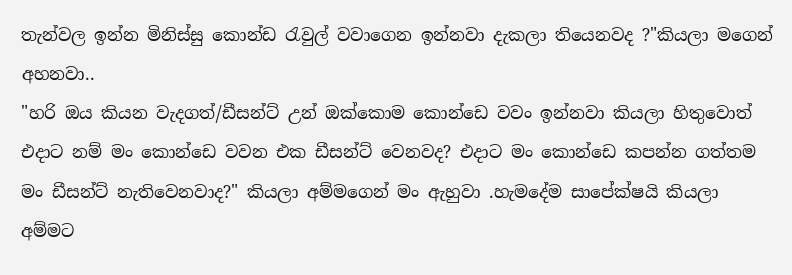තැන්වල ඉන්න මිනිස්සු කොන්ඩ රැවුල් වවාගෙන ඉන්නවා දැකලා තියෙනවද ?"කියලා මගෙන් අහනවා..
"හරි ඔය කියන වැදගත්/ඩීසන්ට් උන් ඔක්කොම කොන්ඩෙ වවං ඉන්නවා කියලා හිතුවොත් එදාට නම් මං කොන්ඩෙ වවන එක ඩීසන්ට් වෙනවද? එදාට මං කොන්ඩෙ කපන්න ගත්තම මං ඩීසන්ට් නැතිවෙනවාද?" කියලා අම්මගෙන් මං ඇහුවා .හැමදේම සාපේක්ෂයි කියලා අම්මට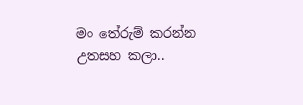මං තේරුම් කරන්න උතසහ කලා..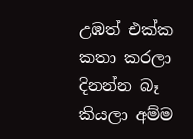උඹත් එක්ක කතා කරලා දිනන්න බෑ කියලා අම්ම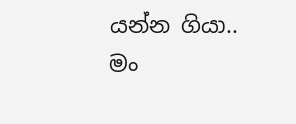යන්න ගියා..
මං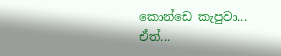කොන්ඩෙ කැපුවා...
ඒත්...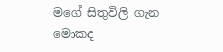මගේ සිතුවිලි ගැන මොකද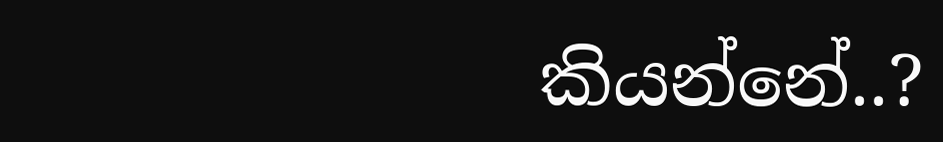කියන්නේ..?